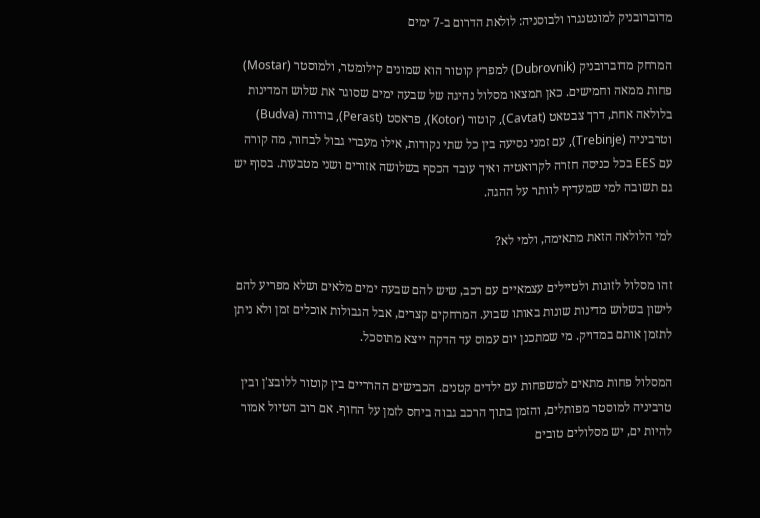מדוברובניק למונטנגרו ולבוסניה: לולאת הדרום ב-7 ימים

המרחק מדוברובניק (Dubrovnik) למפרץ קוטור הוא שמונים קילומטר, ולמוסטר (Mostar) פחות ממאה וחמישים. כאן תמצאו מסלול נהיגה של שבעה ימים שסוגר את שלוש המדינות בלולאה אחת, דרך צבטאט (Cavtat), קוטור (Kotor), פראסט (Perast), בודווה (Budva) וטרביניה (Trebinje), עם זמני נסיעה בין כל שתי נקודות, אילו מעברי גבול לבחור, מה קורה עם EES בכל כניסה חזרה לקרואטיה ואיך עובד הכסף בשלושה אזורים ושני מטבעות. בסוף יש גם תשובה למי שמעדיף לוותר על ההגה.

למי הלולאה הזאת מתאימה, ולמי לא?

זהו מסלול לזוגות ולטיילים עצמאיים עם רכב, שיש להם שבעה ימים מלאים ושלא מפריע להם לישון בשלוש מדינות שונות באותו שבוע. המרחקים קצרים, אבל הגבולות אוכלים זמן ולא ניתן לתזמן אותם במדויק. מי שמתכנן יום עמוס עד הדקה ייצא מתוסכל.

המסלול פחות מתאים למשפחות עם ילדים קטנים. הכבישים ההרריים בין קוטור ללובצ'ן ובין טרביניה למוסטר מפותלים, והזמן בתוך הרכב גבוה ביחס לזמן על החוף. אם רוב הטיול אמור להיות ים, יש מסלולים טובים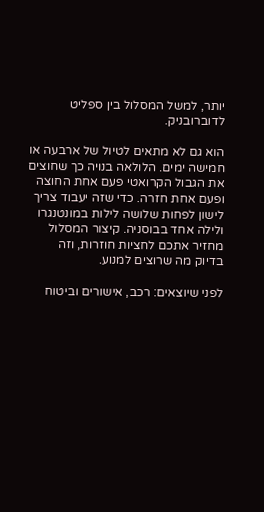יותר, למשל המסלול בין ספליט לדוברובניק.

הוא גם לא מתאים לטיול של ארבעה או חמישה ימים. הלולאה בנויה כך שחוצים את הגבול הקרואטי פעם אחת החוצה ופעם אחת חזרה. כדי שזה יעבוד צריך לישון לפחות שלושה לילות במונטנגרו ולילה אחד בבוסניה. קיצור המסלול מחזיר אתכם לחציות חוזרות, וזה בדיוק מה שרוצים למנוע.

לפני שיוצאים: רכב, אישורים וביטוח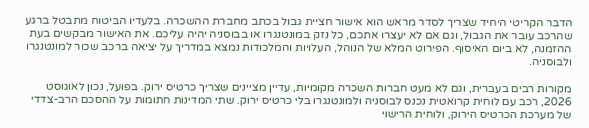הדבר הקריטי היחיד שצריך לסדר מראש הוא אישור חציית גבול בכתב מחברת ההשכרה. בלעדיו הביטוח מתבטל ברגע שהרכב עובר את הגבול, וגם אם לא יעצרו אתכם, כל נזק במונטנגרו או בבוסניה יהיה עליכם. את האישור מבקשים בעת ההזמנה, לא ביום האיסוף. הפירוט המלא של הנוהל, העלויות והמלכודות נמצא במדריך על יציאה ברכב שכור למונטנגרו ולבוסניה.

מקורות רבים בעברית, וגם לא מעט חברות השכרה מקומיות, עדיין מציינים שצריך כרטיס ירוק. בפועל, נכון לאוגוסט 2026, רכב עם לוחית קרואטית נכנס לבוסניה ולמונטנגרו בלי כרטיס ירוק. שתי המדינות חתומות על ההסכם הרב-צדדי של מערכת הכרטיס הירוק, ולוחית הרישוי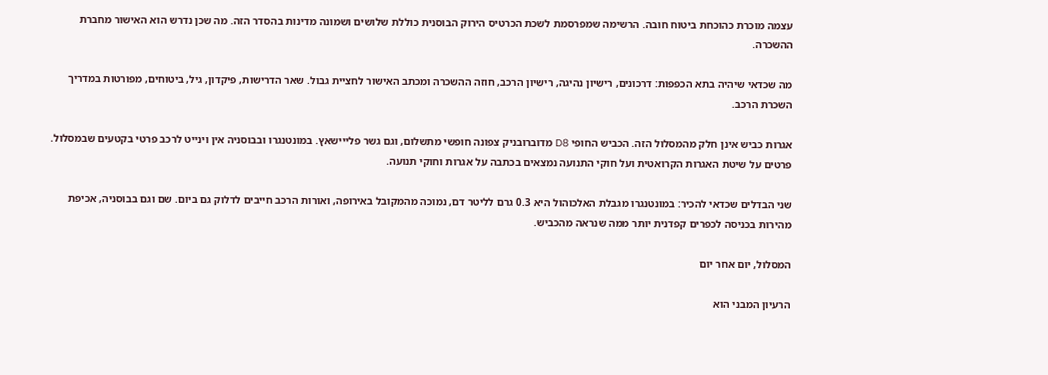עצמה מוכרת כהוכחת ביטוח חובה. הרשימה שמפרסמת לשכת הכרטיס הירוק הבוסנית כוללת שלושים ושמונה מדינות בהסדר הזה. מה שכן נדרש הוא האישור מחברת ההשכרה.

מה שכדאי שיהיה בתא הכפפות: דרכונים, רישיון נהיגה, רישיון הרכב, חוזה ההשכרה ומכתב האישור לחציית גבול. שאר הדרישות, פיקדון, גיל, ביטוחים, מפורטות במדריך השכרת הרכב.

אגרות כביש אינן חלק מהמסלול הזה. הכביש החופי D8 מדוברובניק צפונה חופשי מתשלום, וגם גשר פלייישאץ. במונטנגרו ובבוסניה אין וינייט לרכב פרטי בקטעים שבמסלול. פרטים על שיטת האגרות הקרואטית ועל חוקי התנועה נמצאים בכתבה על אגרות וחוקי תנועה.

שני הבדלים שכדאי להכיר: במונטנגרו מגבלת האלכוהול היא 0.3 גרם לליטר דם, נמוכה מהמקובל באירופה, ואורות הרכב חייבים לדלוק גם ביום. שם וגם בבוסניה, אכיפת מהירות בכניסה לכפרים קפדנית יותר ממה שנראה מהכביש.

המסלול, יום אחר יום

הרעיון המבני הוא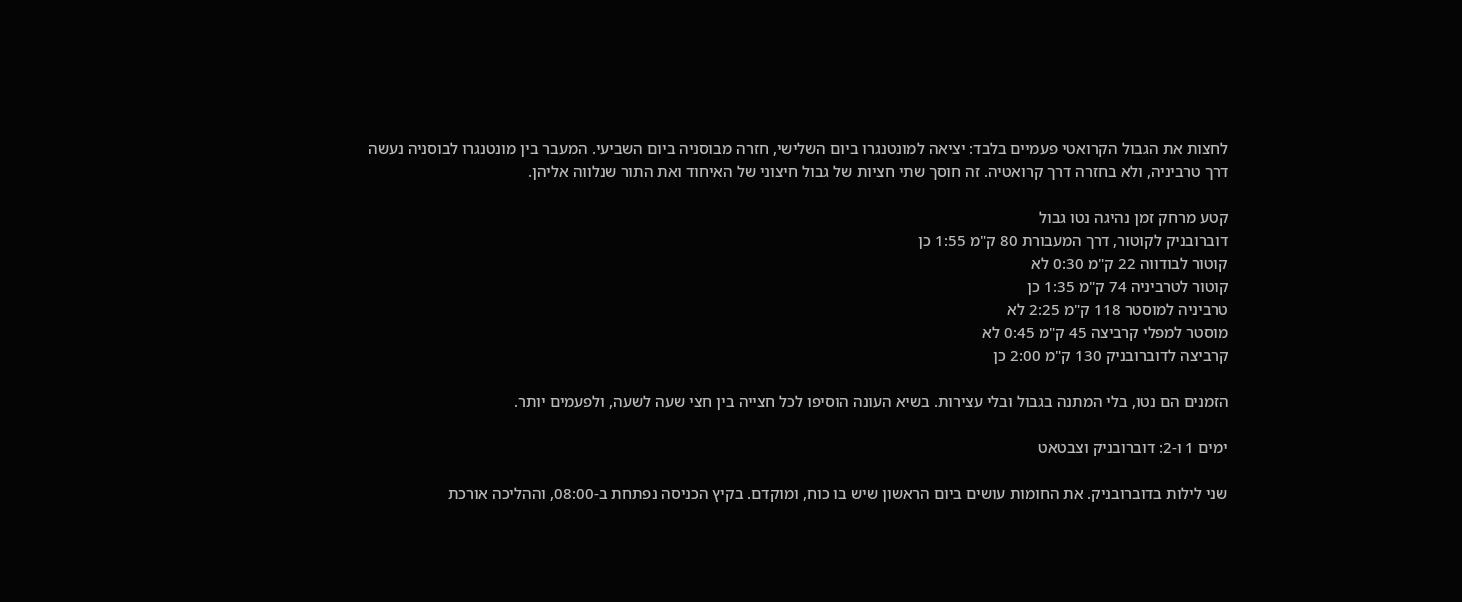לחצות את הגבול הקרואטי פעמיים בלבד: יציאה למונטנגרו ביום השלישי, חזרה מבוסניה ביום השביעי. המעבר בין מונטנגרו לבוסניה נעשה דרך טרביניה, ולא בחזרה דרך קרואטיה. זה חוסך שתי חציות של גבול חיצוני של האיחוד ואת התור שנלווה אליהן.

קטע מרחק זמן נהיגה נטו גבול
דוברובניק לקוטור, דרך המעבורת 80 ק"מ 1:55 כן
קוטור לבודווה 22 ק"מ 0:30 לא
קוטור לטרביניה 74 ק"מ 1:35 כן
טרביניה למוסטר 118 ק"מ 2:25 לא
מוסטר למפלי קרביצה 45 ק"מ 0:45 לא
קרביצה לדוברובניק 130 ק"מ 2:00 כן

הזמנים הם נטו, בלי המתנה בגבול ובלי עצירות. בשיא העונה הוסיפו לכל חצייה בין חצי שעה לשעה, ולפעמים יותר.

ימים 1 ו-2: דוברובניק וצבטאט

שני לילות בדוברובניק. את החומות עושים ביום הראשון שיש בו כוח, ומוקדם. בקיץ הכניסה נפתחת ב-08:00, וההליכה אורכת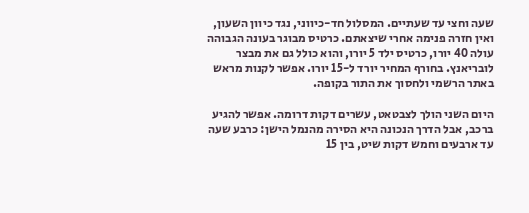שעה וחצי עד שעתיים. המסלול חד-כיווני, נגד כיוון השעון, ואין חזרה פנימה אחרי שיצאתם. כרטיס מבוגר בעונה הגבוהה עולה 40 יורו, כרטיס ילד 5 יורו, והוא כולל גם את מבצר לובריאנץ. בחורף המחיר יורד ל-15 יורו. אפשר לקנות מראש באתר הרשמי ולחסוך את התור בקופה.

היום השני הולך לצבטאט, עשרים דקות דרומה. אפשר להגיע ברכב, אבל הדרך הנכונה היא הסירה מהנמל הישן: כרבע שעה עד ארבעים וחמש דקות שיט, בין 15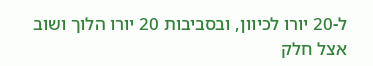ל-20 יורו לכיוון, ובסביבות 20 יורו הלוך ושוב אצל חלק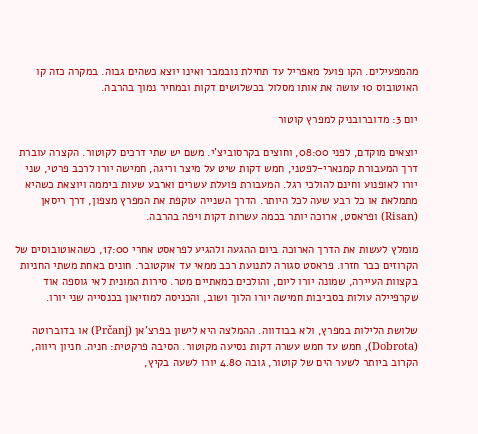מהמפעילים. הקו פועל מאפריל עד תחילת נובמבר ואינו יוצא כשהים גבוה. במקרה כזה קו האוטובוס 10 עושה את אותו מסלול בכשלושים דקות ובמחיר נמוך בהרבה.

יום 3: מדוברובניק למפרץ קוטור

יוצאים מוקדם, לפני 08:00, וחוצים בקרסוביצ'י. משם יש שתי דרכים לקוטור. הקצרה עוברת דרך המעבורת קמנארי-לפטני, חמש דקות שיט על מיצר וריגה, חמישה יורו לרכב פרטי, שני יורו לאופנוע וחינם להולכי רגל. המעבורת פועלת עשרים וארבע שעות ביממה ויוצאת כשהיא מתמלאת או כל רבע שעה לכל היותר. הדרך השנייה עוקפת את המפרץ מצפון, דרך ריסאן (Risan) ופראסט, ארוכה יותר בכמה עשרות דקות ויפה בהרבה.

מומלץ לעשות את הדרך הארוכה ביום ההגעה ולהגיע לפראסט אחרי 17:00, כשהאוטובוסים של הקרוזים כבר חזרו. פראסט סגורה לתנועת רכב ממאי עד אוקטובר. חונים באחת משתי החניות בקצוות העיירה, שמונה יורו ליום, והולכים כמאתיים מטר. סירות המונית לאי גוספה אוד שקרפיילה עולות בסביבות חמישה יורו הלוך ושוב, והכניסה למוזיאון בכנסייה שני יורו.

שלושת הלילות במפרץ, ולא בבודווה. ההמלצה היא לישון בפרצ'אן (Prčanj) או בדוברוטה (Dobrota), חמש עד חמש עשרה דקות נסיעה מקוטור. הסיבה פרקטית: חניה. חניון ריווה, הקרוב ביותר לשער הים של קוטור, גובה 4.80 יורו לשעה בקיץ,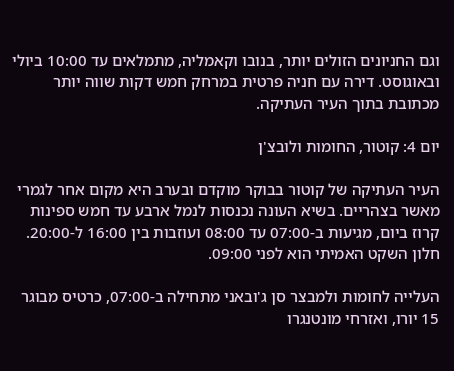וגם החניונים הזולים יותר, בנובו וקאמליה, מתמלאים עד 10:00 ביולי ובאוגוסט. דירה עם חניה פרטית במרחק חמש דקות שווה יותר מכתובת בתוך העיר העתיקה.

יום 4: קוטור, החומות ולובצ'ן

העיר העתיקה של קוטור בבוקר מוקדם ובערב היא מקום אחר לגמרי מאשר בצהריים. בשיא העונה נכנסות לנמל ארבע עד חמש ספינות קרוז ביום, מגיעות ב-07:00 עד 08:00 ועוזבות בין 16:00 ל-20:00. חלון השקט האמיתי הוא לפני 09:00.

העלייה לחומות ולמבצר סן ג'ובאני מתחילה ב-07:00, כרטיס מבוגר 15 יורו, ואזרחי מונטנגרו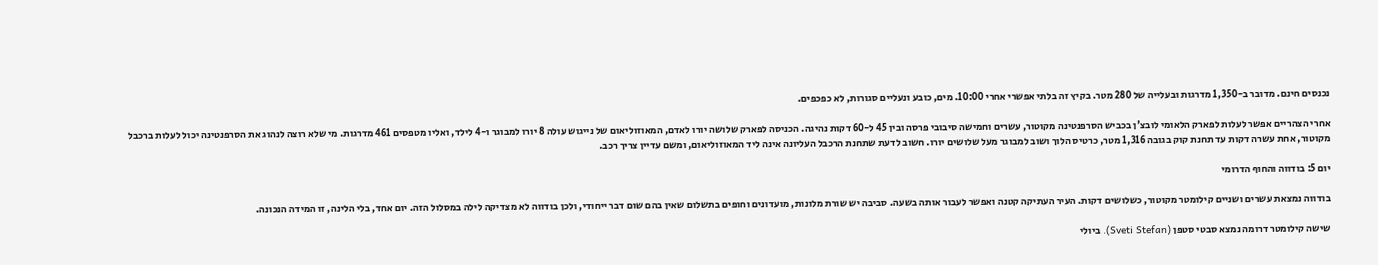נכנסים חינם. מדובר ב-1,350 מדרגות ובעלייה של 280 מטר. בקיץ זה בלתי אפשרי אחרי 10:00. מים, כובע ונעליים סגורות, לא כפכפים.

אחרי הצהריים אפשר לעלות לפארק הלאומי לובצ'ן בכביש הסרפנטינה מקוטור, עשרים וחמישה סיבובי פרסה ובין 45 ל-60 דקות נהיגה. הכניסה לפארק שלושה יורו לאדם, המאוזוליאום של נייגוש עולה 8 יורו למבוגר ו-4 לילד, ואליו מטפסים 461 מדרגות. מי שלא רוצה לנהוג את הסרפנטינה יכול לעלות ברכבל מקוטור, אחת עשרה דקות עד תחנת קוק בגובה 1,316 מטר, כרטיס הלוך ושוב למבוגר מעל שלושים יורו. חשוב לדעת שתחנת הרכבל העליונה אינה ליד המאוזוליאום, ומשם עדיין צריך רכב.

יום 5: בודווה והחוף הדרומי

בודווה נמצאת עשרים ושניים קילומטר מקוטור, כשלושים דקות. העיר העתיקה קטנה ואפשר לעבור אותה בשעה. סביבה יש שורת מלונות, מועדונים וחופים בתשלום שאין בהם שום דבר ייחודי, ולכן בודווה לא מצדיקה לילה במסלול הזה. יום אחד, בלי הלינה, זו המידה הנכונה.

שישה קילומטר דרומה נמצא סבטי סטפן (Sveti Stefan). ביולי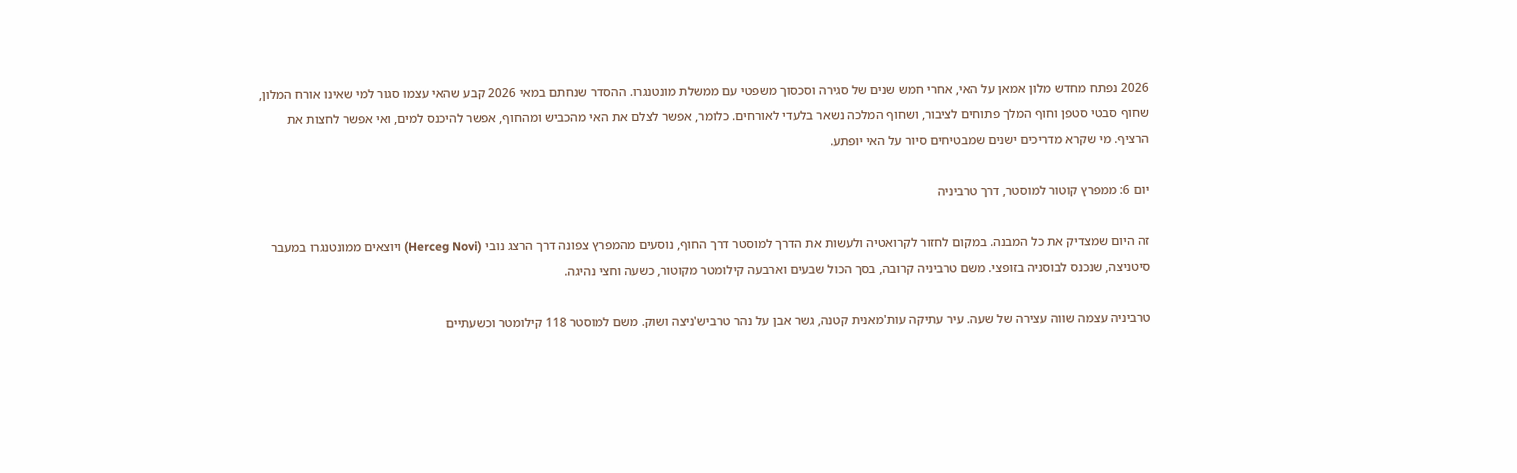2026 נפתח מחדש מלון אמאן על האי, אחרי חמש שנים של סגירה וסכסוך משפטי עם ממשלת מונטנגרו. ההסדר שנחתם במאי 2026 קבע שהאי עצמו סגור למי שאינו אורח המלון, שחוף סבטי סטפן וחוף המלך פתוחים לציבור, ושחוף המלכה נשאר בלעדי לאורחים. כלומר, אפשר לצלם את האי מהכביש ומהחוף, אפשר להיכנס למים, ואי אפשר לחצות את הרציף. מי שקרא מדריכים ישנים שמבטיחים סיור על האי יופתע.

יום 6: ממפרץ קוטור למוסטר, דרך טרביניה

זה היום שמצדיק את כל המבנה. במקום לחזור לקרואטיה ולעשות את הדרך למוסטר דרך החוף, נוסעים מהמפרץ צפונה דרך הרצג נובי (Herceg Novi) ויוצאים ממונטנגרו במעבר סיטניצה, שנכנס לבוסניה בזופצי. משם טרביניה קרובה, בסך הכול שבעים וארבעה קילומטר מקוטור, כשעה וחצי נהיגה.

טרביניה עצמה שווה עצירה של שעה. עיר עתיקה עות'מאנית קטנה, גשר אבן על נהר טרביש'ניצה ושוק. משם למוסטר 118 קילומטר וכשעתיים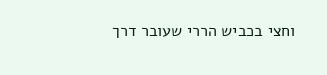וחצי בכביש הררי שעובר דרך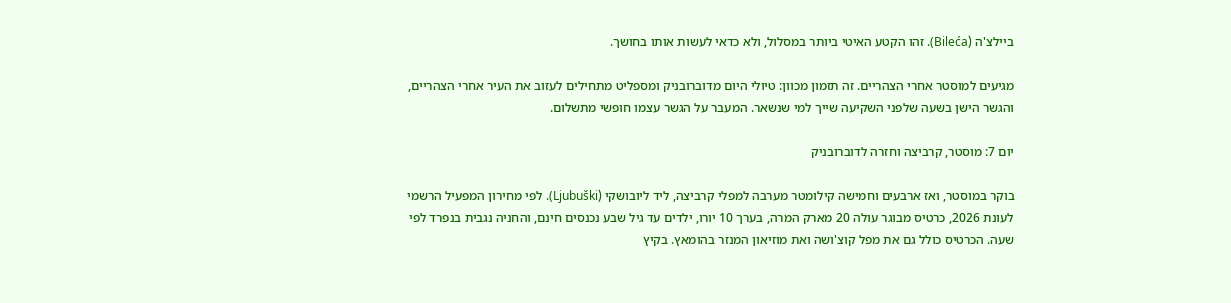ביילצ'ה (Bileća). זהו הקטע האיטי ביותר במסלול, ולא כדאי לעשות אותו בחושך.

מגיעים למוסטר אחרי הצהריים. זה תזמון מכוון: טיולי היום מדוברובניק ומספליט מתחילים לעזוב את העיר אחרי הצהריים, והגשר הישן בשעה שלפני השקיעה שייך למי שנשאר. המעבר על הגשר עצמו חופשי מתשלום.

יום 7: מוסטר, קרביצה וחזרה לדוברובניק

בוקר במוסטר, ואז ארבעים וחמישה קילומטר מערבה למפלי קרביצה, ליד ליובושקי (Ljubuški). לפי מחירון המפעיל הרשמי לעונת 2026, כרטיס מבוגר עולה 20 מארק המרה, בערך 10 יורו, ילדים עד גיל שבע נכנסים חינם, והחניה נגבית בנפרד לפי שעה. הכרטיס כולל גם את מפל קוצ'ושה ואת מוזיאון המנזר בהומאץ. בקיץ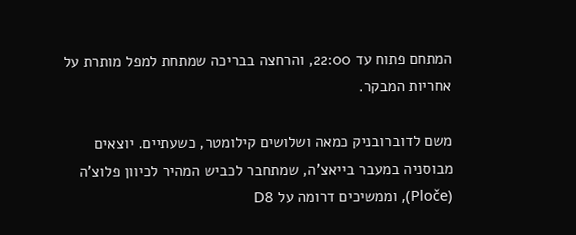המתחם פתוח עד 22:00, והרחצה בבריכה שמתחת למפל מותרת על אחריות המבקר.

משם לדוברובניק כמאה ושלושים קילומטר, כשעתיים. יוצאים מבוסניה במעבר בייאצ'ה, שמתחבר לכביש המהיר לכיוון פלוצ'ה (Ploče), וממשיכים דרומה על D8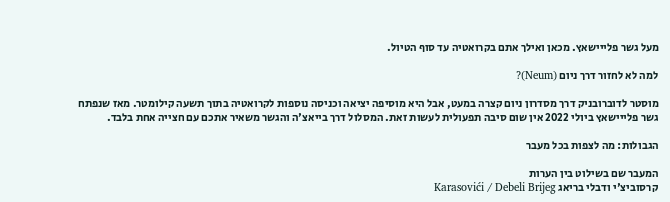מעל גשר פלייישאץ. מכאן ואילך אתם בקרואטיה עד סוף הטיול.

למה לא לחזור דרך ניום (Neum)?

מוסטר לדוברובניק דרך מסדרון ניום קצרה במעט, אבל היא מוסיפה יציאה וכניסה נוספות לקרואטיה בתוך תשעה קילומטר. מאז שנפתח גשר פלייישאץ ביולי 2022 אין שום סיבה תפעולית לעשות זאת. המסלול דרך בייאצ'ה והגשר משאיר אתכם עם חצייה אחת בלבד.

הגבולות: מה לצפות בכל מעבר

המעבר שם בשילוט בין הערות
קרסוביצ'י ודבלי בריאג Karasovići / Debeli Brijeg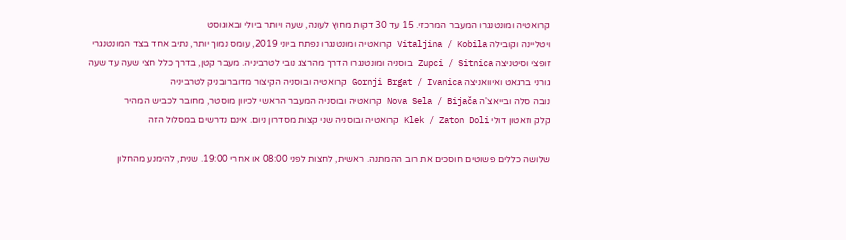קרואטיה ומונטנגרו המעבר המרכזי. 15 עד 30 דקות מחוץ לעונה, שעה ויותר ביולי ובאוגוסט
ויטליינה וקובילה Vitaljina / Kobila קרואטיה ומונטנגרו נפתח ביוני 2019, עומס נמוך יותר, נתיב אחד בצד המונטנגרי
זופצי וסיטניצה Zupci / Sitnica בוסניה ומונטנגרו הדרך מהרצג נובי לטרביניה. מעבר קטן, בדרך כלל חצי שעה עד שעה
גורני ברגאט ואיוואניצה Gornji Brgat / Ivanica קרואטיה ובוסניה הקיצור מדוברובניק לטרביניה
נובה סלה ובייאצ'ה Nova Sela / Bijača קרואטיה ובוסניה המעבר הראשי לכיוון מוסטר, מחובר לכביש המהיר
קלק וזאטון דולי Klek / Zaton Doli קרואטיה ובוסניה שני קצות מסדרון ניום. אינם נדרשים במסלול הזה

שלושה כללים פשוטים חוסכים את רוב ההמתנה. ראשית, לחצות לפני 08:00 או אחרי 19:00. שנית, להימנע מהחלון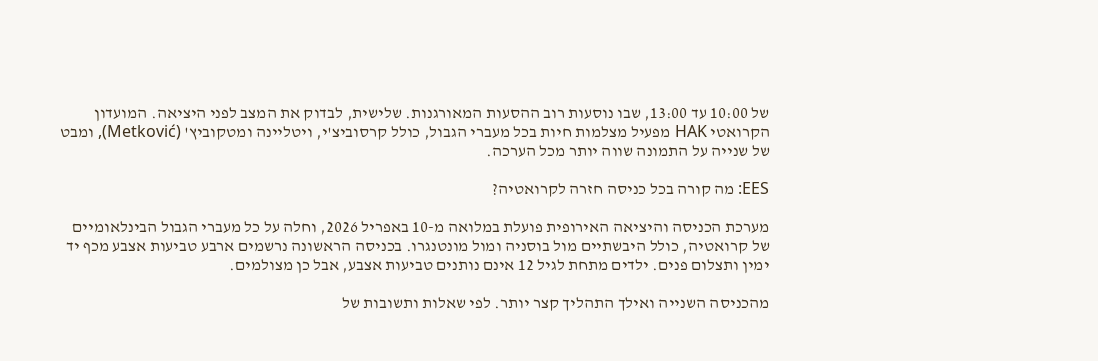של 10:00 עד 13:00, שבו נוסעות רוב ההסעות המאורגנות. שלישית, לבדוק את המצב לפני היציאה. המועדון הקרואטי HAK מפעיל מצלמות חיות בכל מעברי הגבול, כולל קרסוביצ'י, ויטליינה ומטקוביץ' (Metković), ומבט של שנייה על התמונה שווה יותר מכל הערכה.

EES: מה קורה בכל כניסה חזרה לקרואטיה?

מערכת הכניסה והיציאה האירופית פועלת במלואה מ-10 באפריל 2026, וחלה על כל מעברי הגבול הבינלאומיים של קרואטיה, כולל היבשתיים מול בוסניה ומול מונטנגרו. בכניסה הראשונה נרשמים ארבע טביעות אצבע מכף יד ימין ותצלום פנים. ילדים מתחת לגיל 12 אינם נותנים טביעות אצבע, אבל כן מצולמים.

מהכניסה השנייה ואילך התהליך קצר יותר. לפי שאלות ותשובות של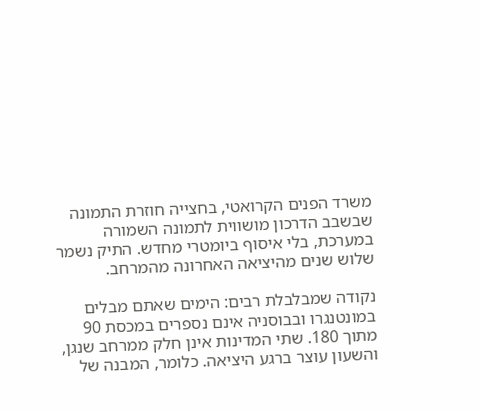משרד הפנים הקרואטי, בחצייה חוזרת התמונה שבשבב הדרכון מושווית לתמונה השמורה במערכת, בלי איסוף ביומטרי מחדש. התיק נשמר שלוש שנים מהיציאה האחרונה מהמרחב.

נקודה שמבלבלת רבים: הימים שאתם מבלים במונטנגרו ובבוסניה אינם נספרים במכסת 90 מתוך 180. שתי המדינות אינן חלק ממרחב שנגן, והשעון עוצר ברגע היציאה. כלומר, המבנה של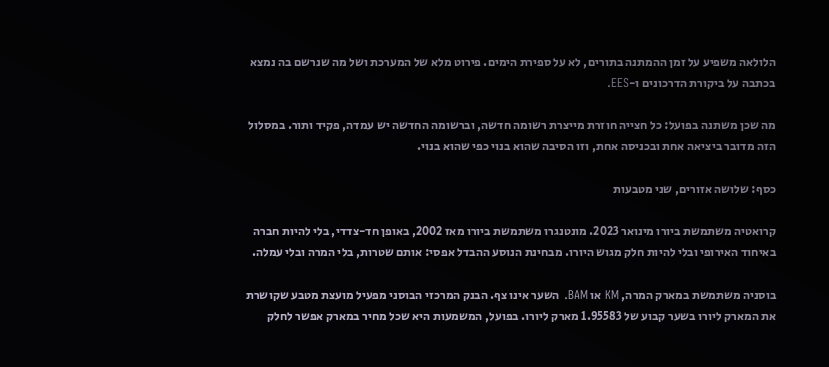הלולאה משפיע על זמן ההמתנה בתורים, לא על ספירת הימים. פירוט מלא של המערכת ושל מה שנרשם בה נמצא בכתבה על ביקורת הדרכונים ו-EES.

מה שכן משתנה בפועל: כל חצייה חוזרת מייצרת רשומה חדשה, וברשומה החדשה יש עמדה, פקיד ותור. במסלול הזה מדובר ביציאה אחת ובכניסה אחת, וזו הסיבה שהוא בנוי כפי שהוא בנוי.

כסף: שלושה אזורים, שני מטבעות

קרואטיה משתמשת ביורו מינואר 2023. מונטנגרו משתמשת ביורו מאז 2002, באופן חד-צדדי, בלי להיות חברה באיחוד האירופי ובלי להיות חלק מגוש היורו. מבחינת הנוסע ההבדל אפסי: אותם שטרות, בלי המרה ובלי עמלה.

בוסניה משתמשת במארק המרה, KM או BAM. השער אינו צף. הבנק המרכזי הבוסני מפעיל מועצת מטבע שקושרת את המארק ליורו בשער קבוע של 1.95583 מארק ליורו. בפועל, המשמעות היא שכל מחיר במארק אפשר לחלק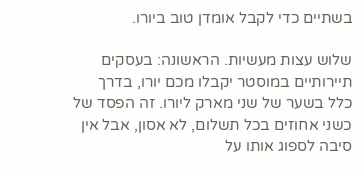בשתיים כדי לקבל אומדן טוב ביורו.

שלוש עצות מעשיות. הראשונה: בעסקים תיירותיים במוסטר יקבלו מכם יורו, בדרך כלל בשער של שני מארק ליורו. זה הפסד של כשני אחוזים בכל תשלום, לא אסון, אבל אין סיבה לספוג אותו על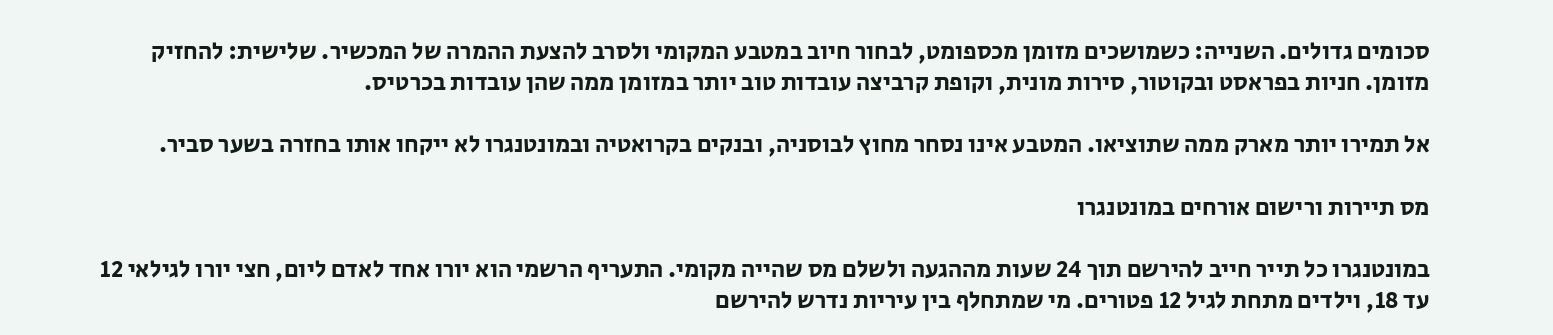סכומים גדולים. השנייה: כשמושכים מזומן מכספומט, לבחור חיוב במטבע המקומי ולסרב להצעת ההמרה של המכשיר. שלישית: להחזיק מזומן. חניות בפראסט ובקוטור, סירות מונית, וקופת קרביצה עובדות טוב יותר במזומן ממה שהן עובדות בכרטיס.

אל תמירו יותר מארק ממה שתוציאו. המטבע אינו נסחר מחוץ לבוסניה, ובנקים בקרואטיה ובמונטנגרו לא ייקחו אותו בחזרה בשער סביר.

מס תיירות ורישום אורחים במונטנגרו

במונטנגרו כל תייר חייב להירשם תוך 24 שעות מההגעה ולשלם מס שהייה מקומי. התעריף הרשמי הוא יורו אחד לאדם ליום, חצי יורו לגילאי 12 עד 18, וילדים מתחת לגיל 12 פטורים. מי שמתחלף בין עיריות נדרש להירשם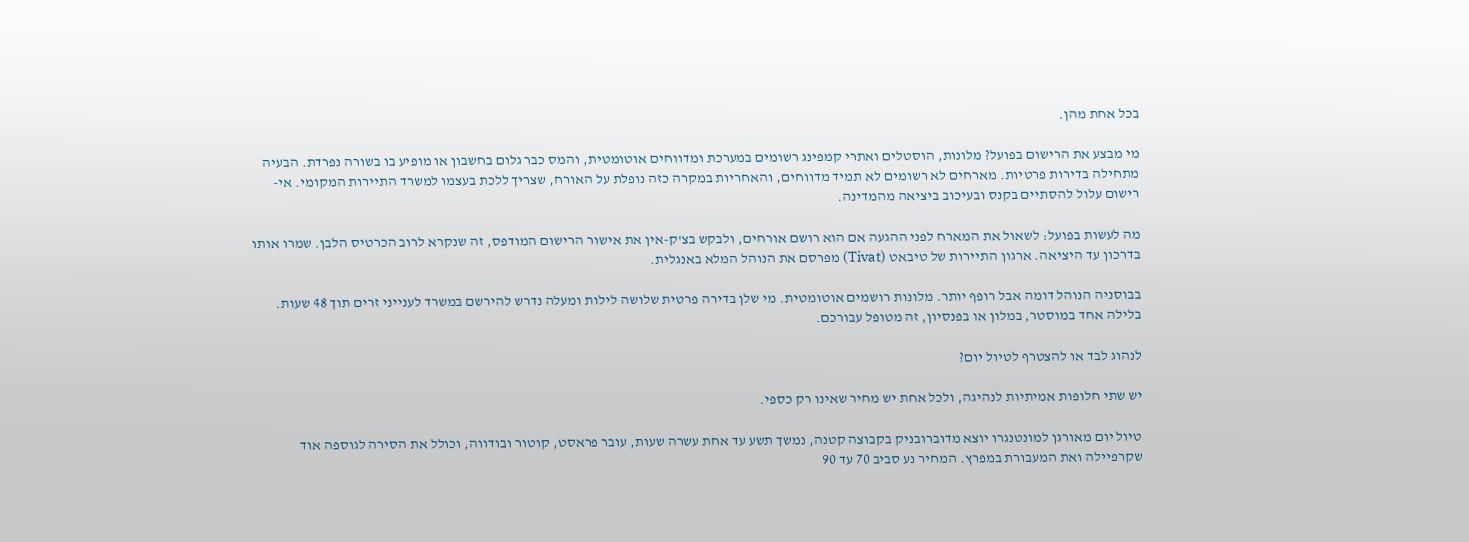בכל אחת מהן.

מי מבצע את הרישום בפועל? מלונות, הוסטלים ואתרי קמפינג רשומים במערכת ומדווחים אוטומטית, והמס כבר גלום בחשבון או מופיע בו בשורה נפרדת. הבעיה מתחילה בדירות פרטיות. מארחים לא רשומים לא תמיד מדווחים, והאחריות במקרה כזה נופלת על האורח, שצריך ללכת בעצמו למשרד התיירות המקומי. אי-רישום עלול להסתיים בקנס ובעיכוב ביציאה מהמדינה.

מה לעשות בפועל: לשאול את המארח לפני ההגעה אם הוא רושם אורחים, ולבקש בצ'ק-אין את אישור הרישום המודפס, זה שנקרא לרוב הכרטיס הלבן. שמרו אותו בדרכון עד היציאה. ארגון התיירות של טיבאט (Tivat) מפרסם את הנוהל המלא באנגלית.

בבוסניה הנוהל דומה אבל רופף יותר. מלונות רושמים אוטומטית. מי שלן בדירה פרטית שלושה לילות ומעלה נדרש להירשם במשרד לענייני זרים תוך 48 שעות. בלילה אחד במוסטר, במלון או בפנסיון, זה מטופל עבורכם.

לנהוג לבד או להצטרף לטיול יום?

יש שתי חלופות אמיתיות לנהיגה, ולכל אחת יש מחיר שאינו רק כספי.

טיול יום מאורגן למונטנגרו יוצא מדוברובניק בקבוצה קטנה, נמשך תשע עד אחת עשרה שעות, עובר פראסט, קוטור ובודווה, וכולל את הסירה לגוספה אוד שקרפיילה ואת המעבורת במפרץ. המחיר נע סביב 70 עד 90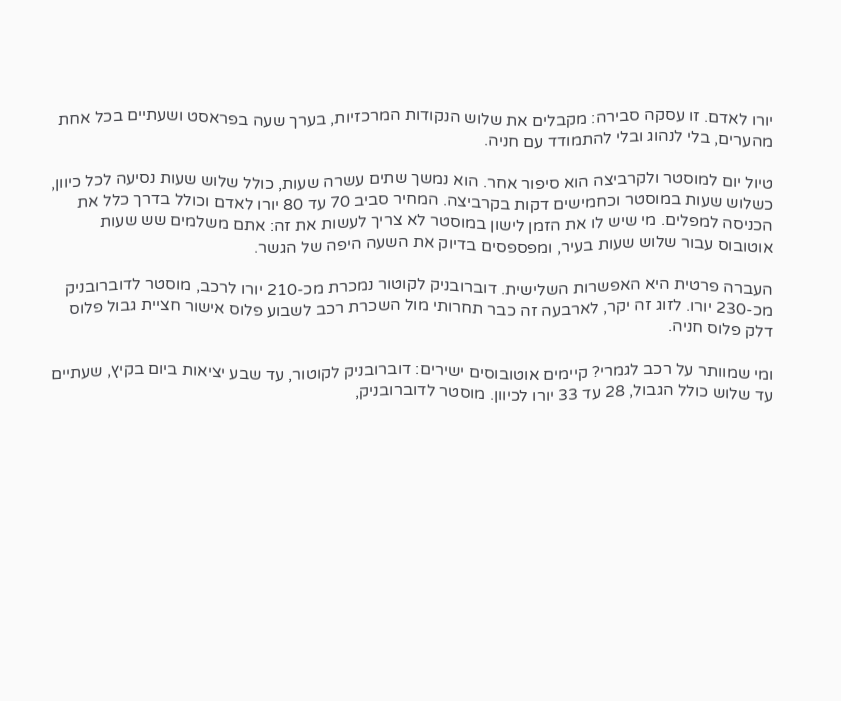יורו לאדם. זו עסקה סבירה: מקבלים את שלוש הנקודות המרכזיות, בערך שעה בפראסט ושעתיים בכל אחת מהערים, בלי לנהוג ובלי להתמודד עם חניה.

טיול יום למוסטר ולקרביצה הוא סיפור אחר. הוא נמשך שתים עשרה שעות, כולל שלוש שעות נסיעה לכל כיוון, כשלוש שעות במוסטר וכחמישים דקות בקרביצה. המחיר סביב 70 עד 80 יורו לאדם וכולל בדרך כלל את הכניסה למפלים. מי שיש לו את הזמן לישון במוסטר לא צריך לעשות את זה: אתם משלמים שש שעות אוטובוס עבור שלוש שעות בעיר, ומפספסים בדיוק את השעה היפה של הגשר.

העברה פרטית היא האפשרות השלישית. דוברובניק לקוטור נמכרת מכ-210 יורו לרכב, מוסטר לדוברובניק מכ-230 יורו. לזוג זה יקר, לארבעה זה כבר תחרותי מול השכרת רכב לשבוע פלוס אישור חציית גבול פלוס דלק פלוס חניה.

ומי שמוותר על רכב לגמרי? קיימים אוטובוסים ישירים: דוברובניק לקוטור, עד שבע יציאות ביום בקיץ, שעתיים עד שלוש כולל הגבול, 28 עד 33 יורו לכיוון. מוסטר לדוברובניק,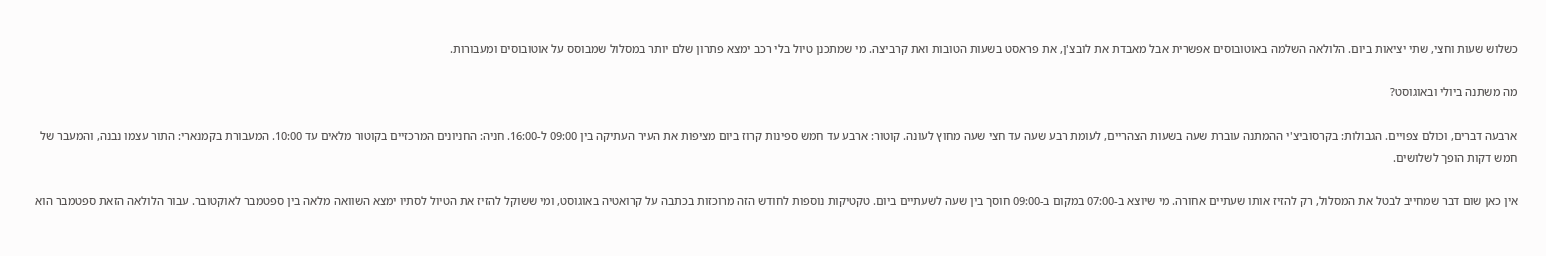כשלוש שעות וחצי, שתי יציאות ביום. הלולאה השלמה באוטובוסים אפשרית אבל מאבדת את לובצ'ן, את פראסט בשעות הטובות ואת קרביצה. מי שמתכנן טיול בלי רכב ימצא פתרון שלם יותר במסלול שמבוסס על אוטובוסים ומעבורות.

מה משתנה ביולי ובאוגוסט?

ארבעה דברים, וכולם צפויים. הגבולות: בקרסוביצ'י ההמתנה עוברת שעה בשעות הצהריים, לעומת רבע שעה עד חצי שעה מחוץ לעונה. קוטור: ארבע עד חמש ספינות קרוז ביום מציפות את העיר העתיקה בין 09:00 ל-16:00. חניה: החניונים המרכזיים בקוטור מלאים עד 10:00. המעבורת בקמנארי: התור עצמו נבנה, והמעבר של חמש דקות הופך לשלושים.

אין כאן שום דבר שמחייב לבטל את המסלול, רק להזיז אותו שעתיים אחורה. מי שיוצא ב-07:00 במקום ב-09:00 חוסך בין שעה לשעתיים ביום. טקטיקות נוספות לחודש הזה מרוכזות בכתבה על קרואטיה באוגוסט, ומי ששוקל להזיז את הטיול לסתיו ימצא השוואה מלאה בין ספטמבר לאוקטובר. עבור הלולאה הזאת ספטמבר הוא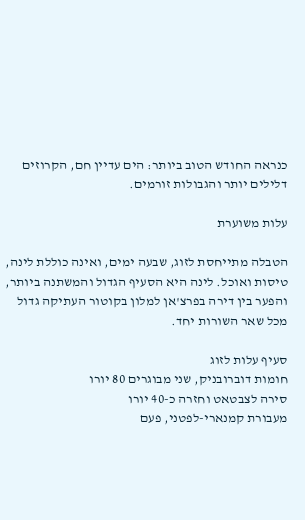כנראה החודש הטוב ביותר: הים עדיין חם, הקרוזים דלילים יותר והגבולות זורמים.

עלות משוערת

הטבלה מתייחסת לזוג, שבעה ימים, ואינה כוללת לינה, טיסות ואוכל. לינה היא הסעיף הגדול והמשתנה ביותר, והפער בין דירה בפרצ'אן למלון בקוטור העתיקה גדול מכל שאר השורות יחד.

סעיף עלות לזוג
חומות דוברובניק, שני מבוגרים 80 יורו
סירה לצבטאט וחזרה כ-40 יורו
מעבורת קמנארי-לפטני, פעם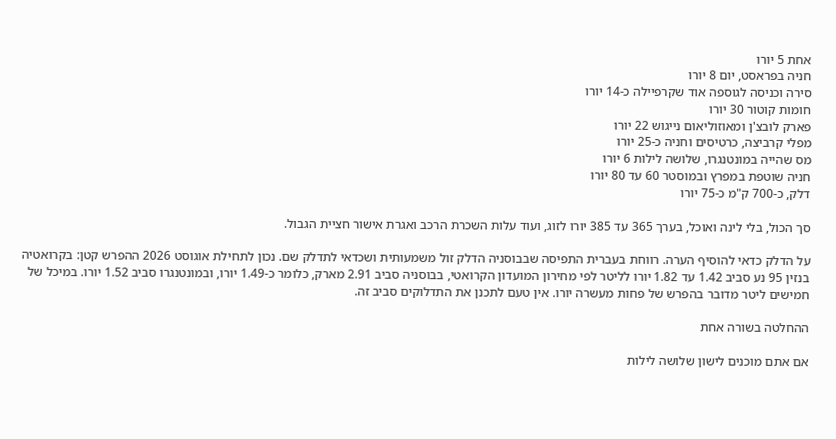אחת 5 יורו
חניה בפראסט, יום 8 יורו
סירה וכניסה לגוספה אוד שקרפיילה כ-14 יורו
חומות קוטור 30 יורו
פארק לובצ'ן ומאוזוליאום נייגוש 22 יורו
מפלי קרביצה, כרטיסים וחניה כ-25 יורו
מס שהייה במונטנגרו, שלושה לילות 6 יורו
חניה שוטפת במפרץ ובמוסטר 60 עד 80 יורו
דלק, כ-700 ק"מ כ-75 יורו

סך הכול, בלי לינה ואוכל, בערך 365 עד 385 יורו לזוג, ועוד עלות השכרת הרכב ואגרת אישור חציית הגבול.

על הדלק כדאי להוסיף הערה. רווחת בעברית התפיסה שבבוסניה הדלק זול משמעותית ושכדאי לתדלק שם. נכון לתחילת אוגוסט 2026 ההפרש קטן: בקרואטיה בנזין 95 נע סביב 1.42 עד 1.82 יורו לליטר לפי מחירון המועדון הקרואטי, בבוסניה סביב 2.91 מארק, כלומר כ-1.49 יורו, ובמונטנגרו סביב 1.52 יורו. במיכל של חמישים ליטר מדובר בהפרש של פחות מעשרה יורו. אין טעם לתכנן את התדלוקים סביב זה.

ההחלטה בשורה אחת

אם אתם מוכנים לישון שלושה לילות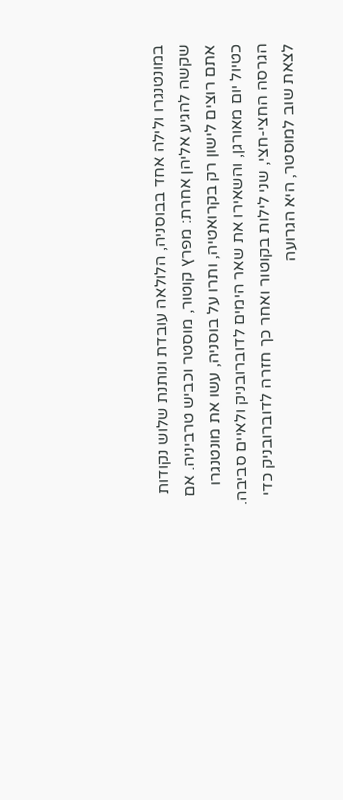במונטנגרו ולילה אחד בבוסניה, הלולאה עובדת ונותנת שלוש נקודות שקשה להגיע אליהן אחרת: מפרץ קוטור, מוסטר וכביש טרביניה. אם אתם רוצים לישון רק בקרואטיה, ותרו על בוסניה, עשו את מונטנגרו כטיול יום מאורגן, והשאירו את שאר הימים לדוברובניק ולאיים סביבה. הגרסה החצי-חצי, שני לילות בקוטור ואחר כך חזרה לדוברובניק כדי לצאת שוב למוסטר, היא הגרועה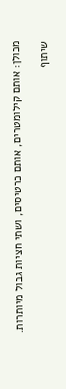מכולן: אותם קילומטרים, אותם כרטיסים, ושתי חציות גבול מיותרות.

שיתוף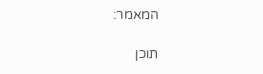המאמר:

תוכן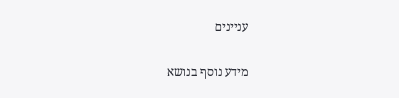עניינים

מידע נוסף בנושא